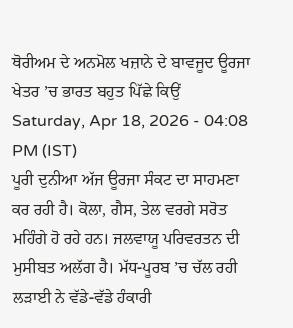ਥੋਰੀਅਮ ਦੇ ਅਨਮੋਲ ਖਜ਼ਾਨੇ ਦੇ ਬਾਵਜੂਦ ਊਰਜਾ ਖੇਤਰ ’ਚ ਭਾਰਤ ਬਹੁਤ ਪਿੱਛੇ ਕਿਉਂ
Saturday, Apr 18, 2026 - 04:08 PM (IST)
ਪੂਰੀ ਦੁਨੀਆ ਅੱਜ ਊਰਜਾ ਸੰਕਟ ਦਾ ਸਾਹਮਣਾ ਕਰ ਰਹੀ ਹੈ। ਕੋਲਾ, ਗੈਸ, ਤੇਲ ਵਰਗੇ ਸਰੋਤ ਮਹਿੰਗੇ ਹੋ ਰਹੇ ਹਨ। ਜਲਵਾਯੂ ਪਰਿਵਰਤਨ ਦੀ ਮੁਸੀਬਤ ਅਲੱਗ ਹੈ। ਮੱਧ-ਪੂਰਬ ’ਚ ਚੱਲ ਰਹੀ ਲੜਾਈ ਨੇ ਵੱਡੇ-ਵੱਡੇ ਹੰਕਾਰੀ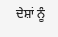ਦੇਸ਼ਾਂ ਨੂੰ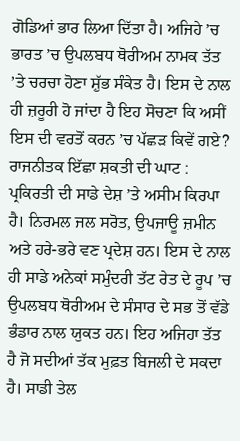ਗੋਡਿਆਂ ਭਾਰ ਲਿਆ ਦਿੱਤਾ ਹੈ। ਅਜਿਹੇ ’ਚ ਭਾਰਤ ’ਚ ਉਪਲਬਧ ਥੋਰੀਅਮ ਨਾਮਕ ਤੱਤ ’ਤੇ ਚਰਚਾ ਹੋਣਾ ਸ਼ੁੱਭ ਸੰਕੇਤ ਹੈ। ਇਸ ਦੇ ਨਾਲ ਹੀ ਜ਼ਰੂਰੀ ਹੋ ਜਾਂਦਾ ਹੈ ਇਹ ਸੋਚਣਾ ਕਿ ਅਸੀਂ ਇਸ ਦੀ ਵਰਤੋਂ ਕਰਨ ’ਚ ਪੱਛੜ ਕਿਵੇਂ ਗਏ?
ਰਾਜਨੀਤਕ ਇੱਛਾ ਸ਼ਕਤੀ ਦੀ ਘਾਟ : ਪ੍ਰਕਿਰਤੀ ਦੀ ਸਾਡੇ ਦੇਸ਼ ’ਤੇ ਅਸੀਮ ਕਿਰਪਾ ਹੈ। ਨਿਰਮਲ ਜਲ ਸਰੋਤ, ਉਪਜਾਊ ਜ਼ਮੀਨ ਅਤੇ ਹਰੇ-ਭਰੇ ਵਣ ਪ੍ਰਦੇਸ਼ ਹਨ। ਇਸ ਦੇ ਨਾਲ ਹੀ ਸਾਡੇ ਅਨੇਕਾਂ ਸਮੁੰਦਰੀ ਤੱਟ ਰੇਤ ਦੇ ਰੂਪ ’ਚ ਉਪਲਬਧ ਥੋਰੀਅਮ ਦੇ ਸੰਸਾਰ ਦੇ ਸਭ ਤੋਂ ਵੱਡੇ ਭੰਡਾਰ ਨਾਲ ਯੁਕਤ ਹਨ। ਇਹ ਅਜਿਹਾ ਤੱਤ ਹੈ ਜੋ ਸਦੀਆਂ ਤੱਕ ਮੁਫ਼ਤ ਬਿਜਲੀ ਦੇ ਸਕਦਾ ਹੈ। ਸਾਡੀ ਤੇਲ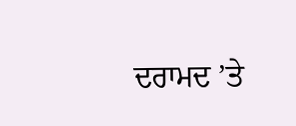ਦਰਾਮਦ ’ਤੇ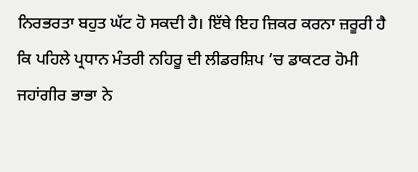ਨਿਰਭਰਤਾ ਬਹੁਤ ਘੱਟ ਹੋ ਸਕਦੀ ਹੈ। ਇੱਥੇ ਇਹ ਜ਼ਿਕਰ ਕਰਨਾ ਜ਼ਰੂਰੀ ਹੈ ਕਿ ਪਹਿਲੇ ਪ੍ਰਧਾਨ ਮੰਤਰੀ ਨਹਿਰੂ ਦੀ ਲੀਡਰਸ਼ਿਪ ’ਚ ਡਾਕਟਰ ਹੋਮੀ ਜਹਾਂਗੀਰ ਭਾਭਾ ਨੇ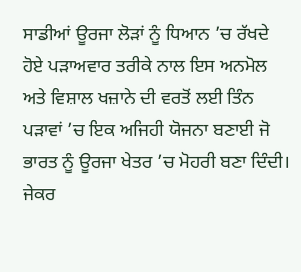ਸਾਡੀਆਂ ਊਰਜਾ ਲੋੜਾਂ ਨੂੰ ਧਿਆਨ ’ਚ ਰੱਖਦੇ ਹੋਏ ਪੜਾਅਵਾਰ ਤਰੀਕੇ ਨਾਲ ਇਸ ਅਨਮੋਲ ਅਤੇ ਵਿਸ਼ਾਲ ਖਜ਼ਾਨੇ ਦੀ ਵਰਤੋਂ ਲਈ ਤਿੰਨ ਪੜਾਵਾਂ ’ਚ ਇਕ ਅਜਿਹੀ ਯੋਜਨਾ ਬਣਾਈ ਜੋ ਭਾਰਤ ਨੂੰ ਊਰਜਾ ਖੇਤਰ ’ਚ ਮੋਹਰੀ ਬਣਾ ਦਿੰਦੀ। ਜੇਕਰ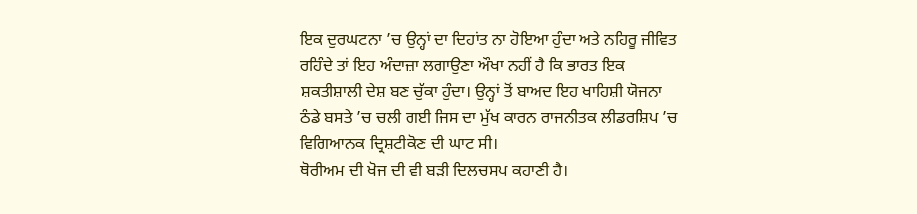ਇਕ ਦੁਰਘਟਨਾ ’ਚ ਉਨ੍ਹਾਂ ਦਾ ਦਿਹਾਂਤ ਨਾ ਹੋਇਆ ਹੁੰਦਾ ਅਤੇ ਨਹਿਰੂ ਜੀਵਿਤ ਰਹਿੰਦੇ ਤਾਂ ਇਹ ਅੰਦਾਜ਼ਾ ਲਗਾਉਣਾ ਔਖਾ ਨਹੀਂ ਹੈ ਕਿ ਭਾਰਤ ਇਕ ਸ਼ਕਤੀਸ਼ਾਲੀ ਦੇਸ਼ ਬਣ ਚੁੱਕਾ ਹੁੰਦਾ। ਉਨ੍ਹਾਂ ਤੋਂ ਬਾਅਦ ਇਹ ਖਾਹਿਸ਼ੀ ਯੋਜਨਾ ਠੰਡੇ ਬਸਤੇ ’ਚ ਚਲੀ ਗਈ ਜਿਸ ਦਾ ਮੁੱਖ ਕਾਰਨ ਰਾਜਨੀਤਕ ਲੀਡਰਸ਼ਿਪ ’ਚ ਵਿਗਿਆਨਕ ਦ੍ਰਿਸ਼ਟੀਕੋਣ ਦੀ ਘਾਟ ਸੀ।
ਥੋਰੀਅਮ ਦੀ ਖੋਜ ਦੀ ਵੀ ਬੜੀ ਦਿਲਚਸਪ ਕਹਾਣੀ ਹੈ।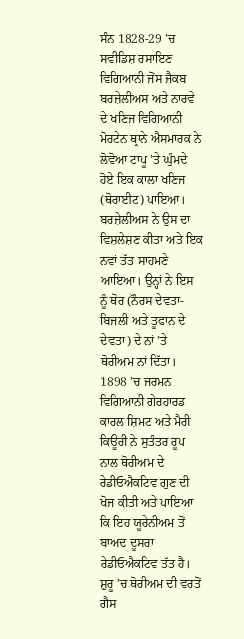ਸੰਨ 1828-29 ’ਚ ਸਵੀਡਿਸ਼ ਰਸਾਇਣ ਵਿਗਿਆਨੀ ਜੋਂਸ ਜੈਕਬ ਬਰਜ਼ੇਲੀਅਸ ਅਤੇ ਨਾਰਵੇ ਦੇ ਖਣਿਜ ਵਿਗਿਆਨੀ ਮੋਰਟੇਨ ਥ੍ਰਾਨੇ ਐਸਮਾਰਕ ਨੇ ਲੋਵੋਆ ਟਾਪੂ ’ਤੇ ਘੁੰਮਦੇ ਹੋਏ ਇਕ ਕਾਲਾ ਖਣਿਜ (ਥੋਰਾਈਟ) ਪਾਇਆ। ਬਰਜ਼ੇਲੀਅਸ ਨੇ ਉਸ ਦਾ ਵਿਸ਼ਲੇਸ਼ਣ ਕੀਤਾ ਅਤੇ ਇਕ ਨਵਾਂ ਤੱਤ ਸਾਹਮਣੇ ਆਇਆ। ਉਨ੍ਹਾਂ ਨੇ ਇਸ ਨੂੰ ਥੋਰ (ਨੌਰਸ ਦੇਵਤਾ-ਬਿਜਲੀ ਅਤੇ ਤੂਫਾਨ ਦੇ ਦੇਵਤਾ) ਦੇ ਨਾਂ ’ਤੇ ਥੋਰੀਅਮ ਨਾਂ ਦਿੱਤਾ। 1898 ’ਚ ਜਰਮਨ ਵਿਗਿਆਨੀ ਗੇਰਹਾਰਡ ਕਾਰਲ ਸ਼ਿਮਟ ਅਤੇ ਮੈਰੀ ਕਿਊਰੀ ਨੇ ਸੁਤੰਤਰ ਰੂਪ ਨਾਲ ਥੋਰੀਅਮ ਦੇ ਰੇਡੀਓਐਕਟਿਵ ਗੁਣ ਦੀ ਖੋਜ ਕੀਤੀ ਅਤੇ ਪਾਇਆ ਕਿ ਇਹ ਯੂਰੇਨੀਅਮ ਤੋਂ ਬਾਅਦ ਦੂਸਰਾ ਰੇਡੀਓਐਕਟਿਵ ਤੱਤ ਹੈ। ਸ਼ੁਰੂ ’ਚ ਥੋਰੀਅਮ ਦੀ ਵਰਤੋਂ ਗੈਸ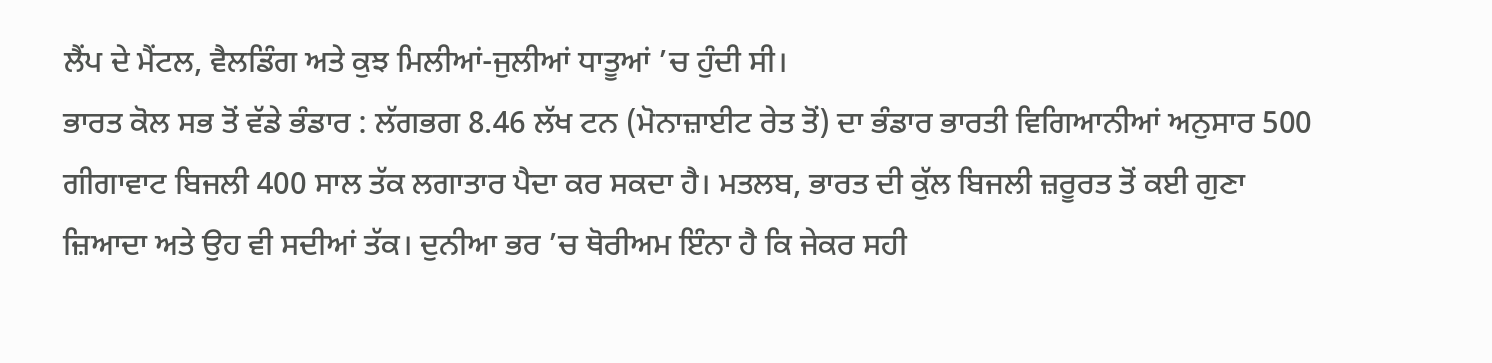ਲੈਂਪ ਦੇ ਮੈਂਟਲ, ਵੈਲਡਿੰਗ ਅਤੇ ਕੁਝ ਮਿਲੀਆਂ-ਜੁਲੀਆਂ ਧਾਤੂਆਂ ’ਚ ਹੁੰਦੀ ਸੀ।
ਭਾਰਤ ਕੋਲ ਸਭ ਤੋਂ ਵੱਡੇ ਭੰਡਾਰ : ਲੱਗਭਗ 8.46 ਲੱਖ ਟਨ (ਮੋਨਾਜ਼ਾਈਟ ਰੇਤ ਤੋਂ) ਦਾ ਭੰਡਾਰ ਭਾਰਤੀ ਵਿਗਿਆਨੀਆਂ ਅਨੁਸਾਰ 500 ਗੀਗਾਵਾਟ ਬਿਜਲੀ 400 ਸਾਲ ਤੱਕ ਲਗਾਤਾਰ ਪੈਦਾ ਕਰ ਸਕਦਾ ਹੈ। ਮਤਲਬ, ਭਾਰਤ ਦੀ ਕੁੱਲ ਬਿਜਲੀ ਜ਼ਰੂਰਤ ਤੋਂ ਕਈ ਗੁਣਾ ਜ਼ਿਆਦਾ ਅਤੇ ਉਹ ਵੀ ਸਦੀਆਂ ਤੱਕ। ਦੁਨੀਆ ਭਰ ’ਚ ਥੋਰੀਅਮ ਇੰਨਾ ਹੈ ਕਿ ਜੇਕਰ ਸਹੀ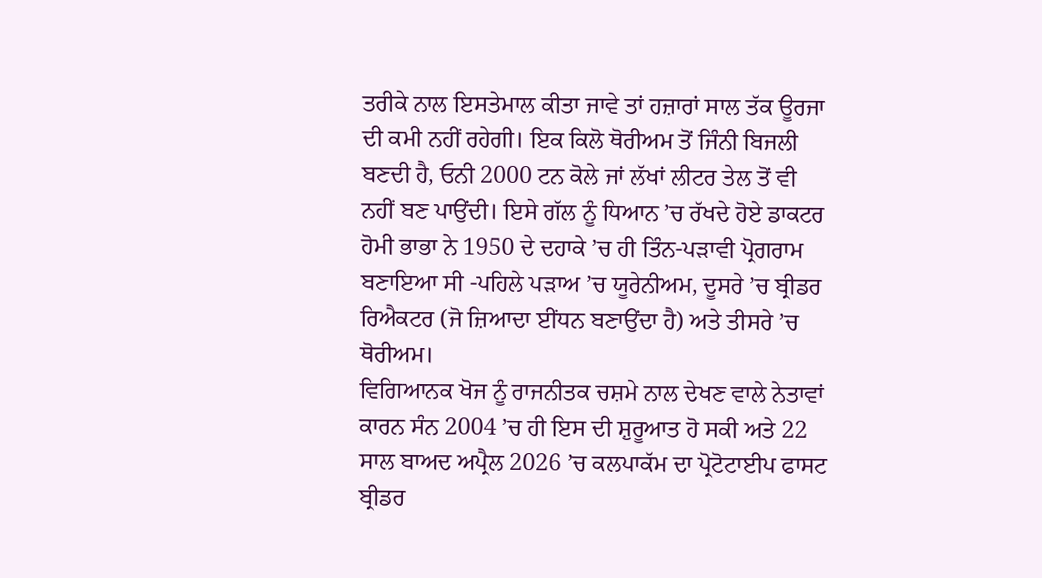ਤਰੀਕੇ ਨਾਲ ਇਸਤੇਮਾਲ ਕੀਤਾ ਜਾਵੇ ਤਾਂ ਹਜ਼ਾਰਾਂ ਸਾਲ ਤੱਕ ਊਰਜਾ ਦੀ ਕਮੀ ਨਹੀਂ ਰਹੇਗੀ। ਇਕ ਕਿਲੋ ਥੋਰੀਅਮ ਤੋਂ ਜਿੰਨੀ ਬਿਜਲੀ ਬਣਦੀ ਹੈ, ਓਨੀ 2000 ਟਨ ਕੋਲੇ ਜਾਂ ਲੱਖਾਂ ਲੀਟਰ ਤੇਲ ਤੋਂ ਵੀ ਨਹੀਂ ਬਣ ਪਾਉਂਦੀ। ਇਸੇ ਗੱਲ ਨੂੰ ਧਿਆਨ ’ਚ ਰੱਖਦੇ ਹੋਏ ਡਾਕਟਰ ਹੋਮੀ ਭਾਭਾ ਨੇ 1950 ਦੇ ਦਹਾਕੇ ’ਚ ਹੀ ਤਿੰਨ-ਪੜਾਵੀ ਪ੍ਰੋਗਰਾਮ ਬਣਾਇਆ ਸੀ -ਪਹਿਲੇ ਪੜਾਅ ’ਚ ਯੂਰੇਨੀਅਮ, ਦੂਸਰੇ ’ਚ ਬ੍ਰੀਡਰ ਰਿਐਕਟਰ (ਜੋ ਜ਼ਿਆਦਾ ਈਂਧਨ ਬਣਾਉਂਦਾ ਹੈ) ਅਤੇ ਤੀਸਰੇ ’ਚ ਥੋਰੀਅਮ।
ਵਿਗਿਆਨਕ ਖੋਜ ਨੂੰ ਰਾਜਨੀਤਕ ਚਸ਼ਮੇ ਨਾਲ ਦੇਖਣ ਵਾਲੇ ਨੇਤਾਵਾਂ ਕਾਰਨ ਸੰਨ 2004 ’ਚ ਹੀ ਇਸ ਦੀ ਸ਼ੁਰੂਆਤ ਹੋ ਸਕੀ ਅਤੇ 22 ਸਾਲ ਬਾਅਦ ਅਪ੍ਰੈਲ 2026 ’ਚ ਕਲਪਾਕੱਮ ਦਾ ਪ੍ਰੋਟੋਟਾਈਪ ਫਾਸਟ ਬ੍ਰੀਡਰ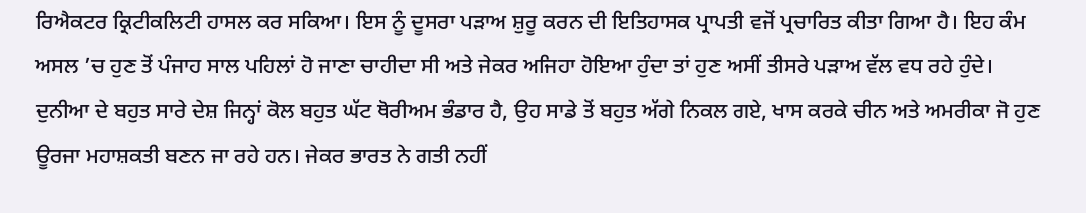ਰਿਐਕਟਰ ਕ੍ਰਿਟੀਕਲਿਟੀ ਹਾਸਲ ਕਰ ਸਕਿਆ। ਇਸ ਨੂੰ ਦੂਸਰਾ ਪੜਾਅ ਸ਼ੁਰੂ ਕਰਨ ਦੀ ਇਤਿਹਾਸਕ ਪ੍ਰਾਪਤੀ ਵਜੋਂ ਪ੍ਰਚਾਰਿਤ ਕੀਤਾ ਗਿਆ ਹੈ। ਇਹ ਕੰਮ ਅਸਲ ’ਚ ਹੁਣ ਤੋਂ ਪੰਜਾਹ ਸਾਲ ਪਹਿਲਾਂ ਹੋ ਜਾਣਾ ਚਾਹੀਦਾ ਸੀ ਅਤੇ ਜੇਕਰ ਅਜਿਹਾ ਹੋਇਆ ਹੁੰਦਾ ਤਾਂ ਹੁਣ ਅਸੀਂ ਤੀਸਰੇ ਪੜਾਅ ਵੱਲ ਵਧ ਰਹੇ ਹੁੰਦੇ।
ਦੁਨੀਆ ਦੇ ਬਹੁਤ ਸਾਰੇ ਦੇਸ਼ ਜਿਨ੍ਹਾਂ ਕੋਲ ਬਹੁਤ ਘੱਟ ਥੋਰੀਅਮ ਭੰਡਾਰ ਹੈ, ਉਹ ਸਾਡੇ ਤੋਂ ਬਹੁਤ ਅੱਗੇ ਨਿਕਲ ਗਏ, ਖਾਸ ਕਰਕੇ ਚੀਨ ਅਤੇ ਅਮਰੀਕਾ ਜੋ ਹੁਣ ਊਰਜਾ ਮਹਾਸ਼ਕਤੀ ਬਣਨ ਜਾ ਰਹੇ ਹਨ। ਜੇਕਰ ਭਾਰਤ ਨੇ ਗਤੀ ਨਹੀਂ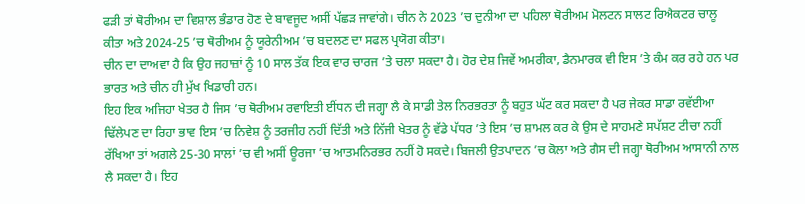ਫੜੀ ਤਾਂ ਥੋਰੀਅਮ ਦਾ ਵਿਸ਼ਾਲ ਭੰਡਾਰ ਹੋਣ ਦੇ ਬਾਵਜੂਦ ਅਸੀਂ ਪੱਛੜ ਜਾਵਾਂਗੇ। ਚੀਨ ਨੇ 2023 ’ਚ ਦੁਨੀਆ ਦਾ ਪਹਿਲਾ ਥੋਰੀਅਮ ਮੋਲਟਨ ਸਾਲਟ ਰਿਐਕਟਰ ਚਾਲੂ ਕੀਤਾ ਅਤੇ 2024-25 ’ਚ ਥੋਰੀਅਮ ਨੂੰ ਯੂਰੇਨੀਅਮ ’ਚ ਬਦਲਣ ਦਾ ਸਫਲ ਪ੍ਰਯੋਗ ਕੀਤਾ।
ਚੀਨ ਦਾ ਦਾਅਵਾ ਹੈ ਕਿ ਉਹ ਜਹਾਜ਼ਾਂ ਨੂੰ 10 ਸਾਲ ਤੱਕ ਇਕ ਵਾਰ ਚਾਰਜ ’ਤੇ ਚਲਾ ਸਕਦਾ ਹੈ। ਹੋਰ ਦੇਸ਼ ਜਿਵੇਂ ਅਮਰੀਕਾ, ਡੈਨਮਾਰਕ ਵੀ ਇਸ ’ਤੇ ਕੰਮ ਕਰ ਰਹੇ ਹਨ ਪਰ ਭਾਰਤ ਅਤੇ ਚੀਨ ਹੀ ਮੁੱਖ ਖਿਡਾਰੀ ਹਨ।
ਇਹ ਇਕ ਅਜਿਹਾ ਖੇਤਰ ਹੈ ਜਿਸ ’ਚ ਥੋਰੀਅਮ ਰਵਾਇਤੀ ਈਂਧਨ ਦੀ ਜਗ੍ਹਾ ਲੈ ਕੇ ਸਾਡੀ ਤੇਲ ਨਿਰਭਰਤਾ ਨੂੰ ਬਹੁਤ ਘੱਟ ਕਰ ਸਕਦਾ ਹੈ ਪਰ ਜੇਕਰ ਸਾਡਾ ਰਵੱਈਆ ਢਿੱਲੇਪਣ ਦਾ ਰਿਹਾ ਭਾਵ ਇਸ ’ਚ ਨਿਵੇਸ਼ ਨੂੰ ਤਰਜੀਹ ਨਹੀਂ ਦਿੱਤੀ ਅਤੇ ਨਿੱਜੀ ਖੇਤਰ ਨੂੰ ਵੱਡੇ ਪੱਧਰ ’ਤੇ ਇਸ ’ਚ ਸ਼ਾਮਲ ਕਰ ਕੇ ਉਸ ਦੇ ਸਾਹਮਣੇ ਸਪੱਸ਼ਟ ਟੀਚਾ ਨਹੀਂ ਰੱਖਿਆ ਤਾਂ ਅਗਲੇ 25-30 ਸਾਲਾਂ ’ਚ ਵੀ ਅਸੀਂ ਊਰਜਾ ’ਚ ਆਤਮਨਿਰਭਰ ਨਹੀਂ ਹੋ ਸਕਦੇ। ਬਿਜਲੀ ਉਤਪਾਦਨ ’ਚ ਕੋਲਾ ਅਤੇ ਗੈਸ ਦੀ ਜਗ੍ਹਾ ਥੋਰੀਅਮ ਆਸਾਨੀ ਨਾਲ ਲੈ ਸਕਦਾ ਹੈ। ਇਹ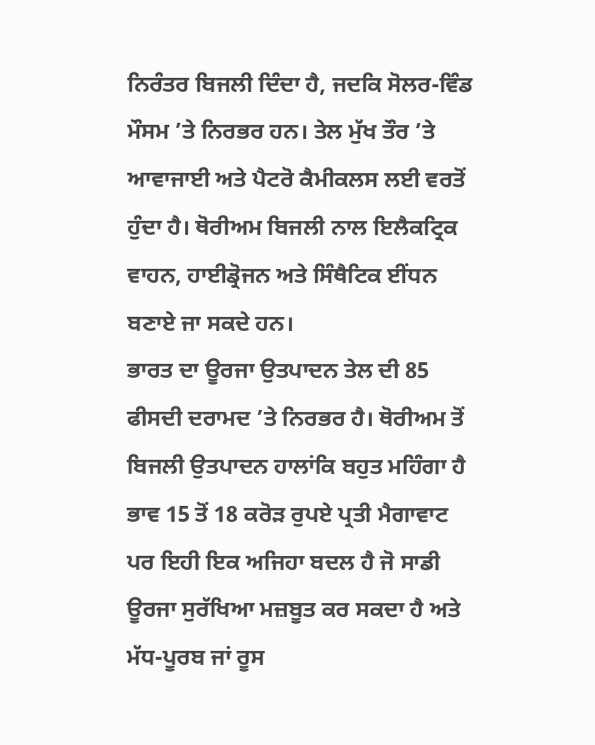ਨਿਰੰਤਰ ਬਿਜਲੀ ਦਿੰਦਾ ਹੈ, ਜਦਕਿ ਸੋਲਰ-ਵਿੰਡ ਮੌਸਮ ’ਤੇ ਨਿਰਭਰ ਹਨ। ਤੇਲ ਮੁੱਖ ਤੌਰ ’ਤੇ ਆਵਾਜਾਈ ਅਤੇ ਪੈਟਰੋ ਕੈਮੀਕਲਸ ਲਈ ਵਰਤੋਂ ਹੁੰਦਾ ਹੈ। ਥੋਰੀਅਮ ਬਿਜਲੀ ਨਾਲ ਇਲੈਕਟ੍ਰਿਕ ਵਾਹਨ, ਹਾਈਡ੍ਰੋਜਨ ਅਤੇ ਸਿੰਥੈਟਿਕ ਈਂਧਨ ਬਣਾਏ ਜਾ ਸਕਦੇ ਹਨ।
ਭਾਰਤ ਦਾ ਊਰਜਾ ਉਤਪਾਦਨ ਤੇਲ ਦੀ 85 ਫੀਸਦੀ ਦਰਾਮਦ ’ਤੇ ਨਿਰਭਰ ਹੈ। ਥੋਰੀਅਮ ਤੋਂ ਬਿਜਲੀ ਉਤਪਾਦਨ ਹਾਲਾਂਕਿ ਬਹੁਤ ਮਹਿੰਗਾ ਹੈ ਭਾਵ 15 ਤੋਂ 18 ਕਰੋੜ ਰੁਪਏ ਪ੍ਰਤੀ ਮੈਗਾਵਾਟ ਪਰ ਇਹੀ ਇਕ ਅਜਿਹਾ ਬਦਲ ਹੈ ਜੋ ਸਾਡੀ ਊਰਜਾ ਸੁਰੱਖਿਆ ਮਜ਼ਬੂਤ ਕਰ ਸਕਦਾ ਹੈ ਅਤੇ ਮੱਧ-ਪੂਰਬ ਜਾਂ ਰੂਸ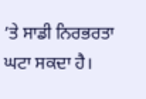’ਤੇ ਸਾਡੀ ਨਿਰਭਰਤਾ ਘਟਾ ਸਕਦਾ ਹੈ।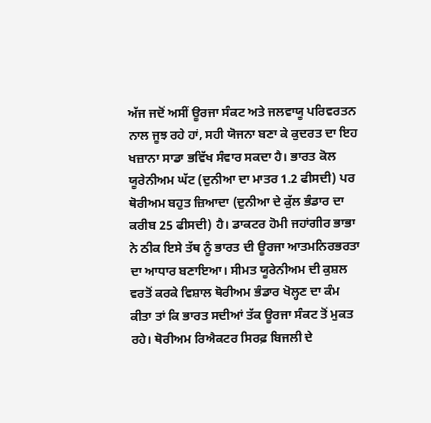ਅੱਜ ਜਦੋਂ ਅਸੀਂ ਊਰਜਾ ਸੰਕਟ ਅਤੇ ਜਲਵਾਯੂ ਪਰਿਵਰਤਨ ਨਾਲ ਜੂਝ ਰਹੇ ਹਾਂ, ਸਹੀ ਯੋਜਨਾ ਬਣਾ ਕੇ ਕੁਦਰਤ ਦਾ ਇਹ ਖਜ਼ਾਨਾ ਸਾਡਾ ਭਵਿੱਖ ਸੰਵਾਰ ਸਕਦਾ ਹੈ। ਭਾਰਤ ਕੋਲ ਯੂਰੇਨੀਅਮ ਘੱਟ (ਦੁਨੀਆ ਦਾ ਮਾਤਰ 1.2 ਫੀਸਦੀ) ਪਰ ਥੋਰੀਅਮ ਬਹੁਤ ਜ਼ਿਆਦਾ (ਦੁਨੀਆ ਦੇ ਕੁੱਲ ਭੰਡਾਰ ਦਾ ਕਰੀਬ 25 ਫੀਸਦੀ) ਹੈ। ਡਾਕਟਰ ਹੋਮੀ ਜਹਾਂਗੀਰ ਭਾਭਾ ਨੇ ਠੀਕ ਇਸੇ ਤੱਥ ਨੂੰ ਭਾਰਤ ਦੀ ਊਰਜਾ ਆਤਮਨਿਰਭਰਤਾ ਦਾ ਆਧਾਰ ਬਣਾਇਆ। ਸੀਮਤ ਯੂਰੇਨੀਅਮ ਦੀ ਕੁਸ਼ਲ ਵਰਤੋਂ ਕਰਕੇ ਵਿਸ਼ਾਲ ਥੋਰੀਅਮ ਭੰਡਾਰ ਖੋਲ੍ਹਣ ਦਾ ਕੰਮ ਕੀਤਾ ਤਾਂ ਕਿ ਭਾਰਤ ਸਦੀਆਂ ਤੱਕ ਊਰਜਾ ਸੰਕਟ ਤੋਂ ਮੁਕਤ ਰਹੇ। ਥੋਰੀਅਮ ਰਿਐਕਟਰ ਸਿਰਫ਼ ਬਿਜਲੀ ਦੇ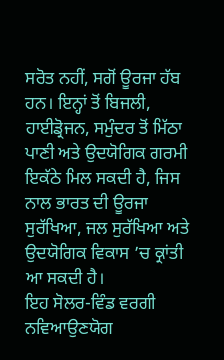ਸਰੋਤ ਨਹੀਂ, ਸਗੋਂ ਊਰਜਾ ਹੱਬ ਹਨ। ਇਨ੍ਹਾਂ ਤੋਂ ਬਿਜਲੀ, ਹਾਈਡ੍ਰੋਜਨ, ਸਮੁੰਦਰ ਤੋਂ ਮਿੱਠਾ ਪਾਣੀ ਅਤੇ ਉਦਯੋਗਿਕ ਗਰਮੀ ਇਕੱਠੇ ਮਿਲ ਸਕਦੀ ਹੈ, ਜਿਸ ਨਾਲ ਭਾਰਤ ਦੀ ਊਰਜਾ ਸੁਰੱਖਿਆ, ਜਲ ਸੁਰੱਖਿਆ ਅਤੇ ਉਦਯੋਗਿਕ ਵਿਕਾਸ ’ਚ ਕ੍ਰਾਂਤੀ ਆ ਸਕਦੀ ਹੈ।
ਇਹ ਸੋਲਰ-ਵਿੰਡ ਵਰਗੀ ਨਵਿਆਉਣਯੋਗ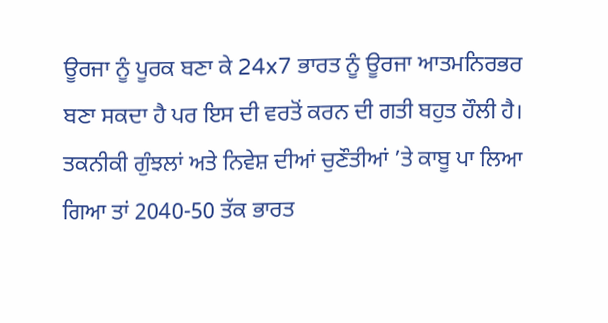ਊਰਜਾ ਨੂੰ ਪੂਰਕ ਬਣਾ ਕੇ 24x7 ਭਾਰਤ ਨੂੰ ਊਰਜਾ ਆਤਮਨਿਰਭਰ ਬਣਾ ਸਕਦਾ ਹੈ ਪਰ ਇਸ ਦੀ ਵਰਤੋਂ ਕਰਨ ਦੀ ਗਤੀ ਬਹੁਤ ਹੌਲੀ ਹੈ। ਤਕਨੀਕੀ ਗੁੰਝਲਾਂ ਅਤੇ ਨਿਵੇਸ਼ ਦੀਆਂ ਚੁਣੌਤੀਆਂ ’ਤੇ ਕਾਬੂ ਪਾ ਲਿਆ ਗਿਆ ਤਾਂ 2040-50 ਤੱਕ ਭਾਰਤ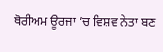ਥੋਰੀਅਮ ਊਰਜਾ ’ਚ ਵਿਸ਼ਵ ਨੇਤਾ ਬਣ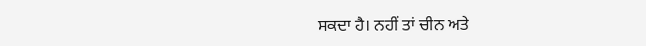ਸਕਦਾ ਹੈ। ਨਹੀਂ ਤਾਂ ਚੀਨ ਅਤੇ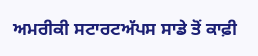ਅਮਰੀਕੀ ਸਟਾਰਟਅੱਪਸ ਸਾਡੇ ਤੋਂ ਕਾਫ਼ੀ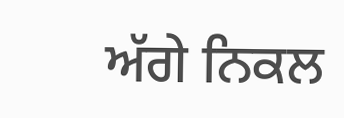ਅੱਗੇ ਨਿਕਲ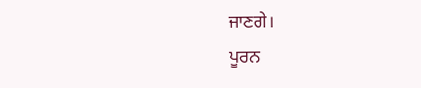ਜਾਣਗੇ।
ਪੂਰਨ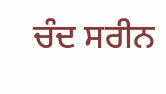ਚੰਦ ਸਰੀਨ